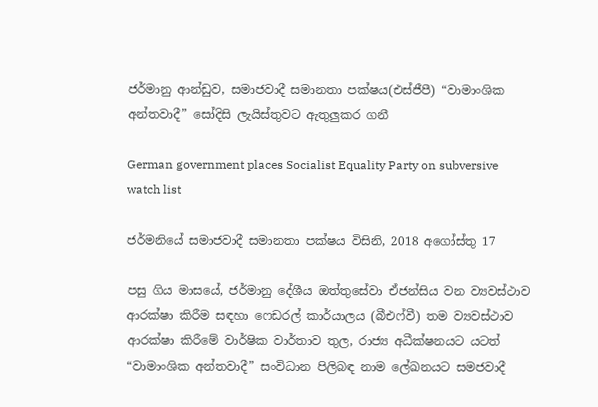ජර්මානු ආන්ඩුව, සමාජවාදී සමානතා පක්ෂය(එස්ජීපී) “වාමාංශික අන්තවාදී” සෝදිසි ලැයිස්තුවට ඇතුලුකර ගනී

German government places Socialist Equality Party on subversive watch list

ජර්මනියේ සමාජවාදී සමානතා පක්ෂය විසිනි, 2018 අගෝස්තු 17

පසු ගිය මාසයේ, ජර්මානු දේශීය ඔත්තුසේවා ඒජන්සිය වන ව්‍යවස්ථාව ආරක්ෂා කිරීම සඳහා ෆෙඩරල් කාර්යාලය (බීඑෆ්වී) තම ව්‍යවස්ථාව ආරක්ෂා කිරීමේ වාර්ෂික වාර්තාව තුල, රාජ්‍ය අධීක්ෂනයට යටත් “වාමාංශික අන්තවාදී” සංවිධාන පිලිබඳ නාම ලේඛනයට සමජවාදී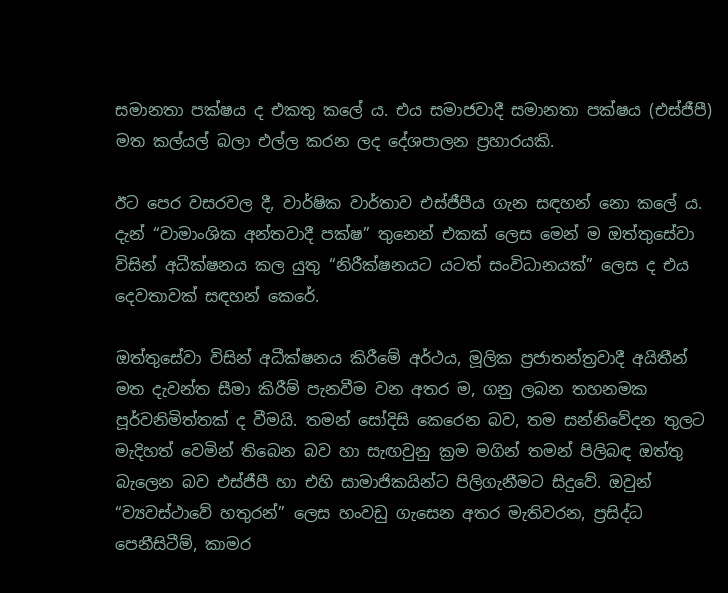සමානතා පක්ෂය ද එකතු කලේ ය. එය සමාජවාදී සමානතා පක්ෂය (එස්ජීපී) මත කල්යල් බලා එල්ල කරන ලද දේශපාලන ප්‍රහාරයකි.

ඊට පෙර වසරවල දී, වාර්ෂික වාර්තාව එස්ජීපීය ගැන සඳහන් නො කලේ ය. දැන් “වාමාංශික අන්තවාදී පක්ෂ” තුනෙන් එකක් ලෙස මෙන් ම ඔත්තුසේවා විසින් අධීක්ෂනය කල යුතු “නිරීක්ෂනයට යටත් සංවිධානයක්” ලෙස ද එය දෙවතාවක් සඳහන් කෙරේ.

ඔත්තුසේවා විසින් අධීක්ෂනය කිරීමේ අර්ථය, මූලික ප්‍රජාතන්ත්‍රවාදී අයිතීන් මත දැවන්ත සීමා කිරීම් පැනවීම වන අතර ම, ගනු ලබන තහනමක පූර්වනිමිත්තක් ද වීමයි. තමන් සෝදිසි කෙරෙන බව, තම සන්නිවේදන තුලට මැදිහත් වෙමින් තිබෙන බව හා සැඟවුනු ක්‍රම මගින් තමන් පිලිබඳ ඔත්තු බැලෙන බව එස්ජීපී හා එහි සාමාජිකයින්ට පිලිගැනීමට සිදුවේ. ඔවුන් “ව්‍යවස්ථාවේ හතුරන්” ලෙස හංවඩු ගැසෙන අතර මැතිවරන, ප්‍රසිද්ධ පෙනීසිටීම්, කාමර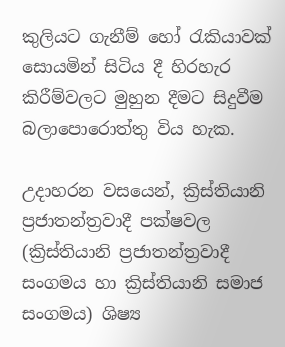කුලියට ගැනීම් හෝ රැකියාවක් සොයමින් සිටිය දී හිරහැර කිරීම්වලට මුහුන දීමට සිදුවීම බලාපොරොත්තු විය හැක.

උදාහරන වසයෙන්, ක්‍රිස්තියානි ප්‍රජාතන්ත්‍රවාදී පක්ෂවල (ක්‍රිස්තියානි ප්‍රජාතන්ත්‍රවාදී සංගමය හා ක්‍රිස්තියානි සමාජ සංගමය) ශිෂ්‍ය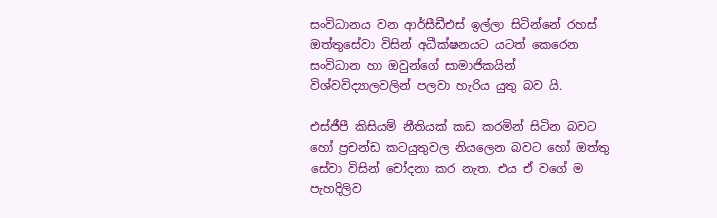සංවිධානය වන ආර්සීඩීඑස් ඉල්ලා සිටින්නේ රහස් ඔත්තුසේවා විසින් අධීක්ෂනයට යටත් කෙරෙන සංවිධාන හා ඔවුන්ගේ සාමාජිකයින් විශ්වවිද්‍යාලවලින් පලවා හැරිය යුතු බව යි.

එස්ජීපී කිසියම් නීතියක් කඩ කරමින් සිටින බවට හෝ ප්‍රචන්ඩ කටයුතුවල නියලෙන බවට හෝ ඔත්තු සේවා විසින් චෝදනා කර නැත. එය ඒ වගේ ම පැහදිලිව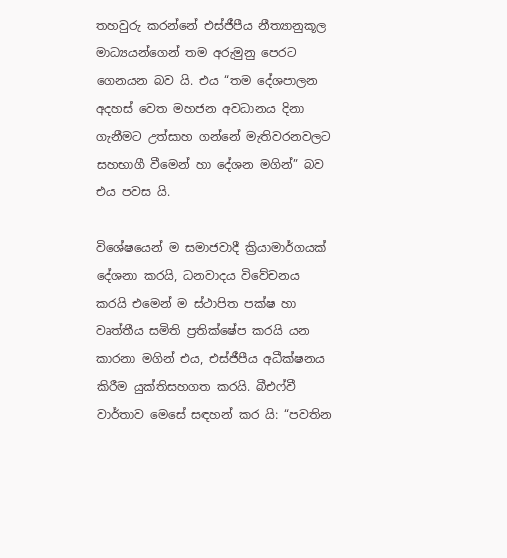තහවුරු කරන්නේ එස්ජීපීය නීත්‍යානුකූල මාධ්‍යයන්ගෙන් තම අරුමුනු පෙරට ගෙනයන බව යි. එය “තම දේශපාලන අදහස් වෙත මහජන අවධානය දිනා ගැනීමට උත්සාහ ගන්නේ මැතිවරනවලට සහභාගී වීමෙන් හා දේශන මගින්” බව එය පවස යි.

විශේෂයෙන් ම සමාජවාදී ක්‍රියාමාර්ගයක් දේශනා කරයි, ධනවාදය විවේචනය කරයි එමෙන් ම ස්ථාපිත පක්ෂ හා වෘත්තීය සමිති ප්‍රතික්ෂේප කරයි යන කාරනා මගින් එය, එස්ජීපීය අධීක්ෂනය කිරීම යුක්තිසහගත කරයි. බීඑෆ්වී වාර්තාව මෙසේ සඳහන් කර යි: “පවතින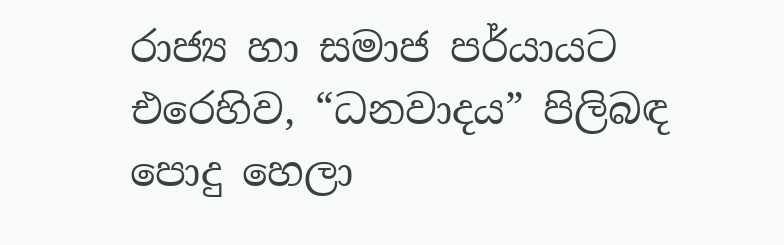රාජ්‍ය හා සමාජ පර්යායට එරෙහිව, “ධනවාදය” පිලිබඳ පොදු හෙලා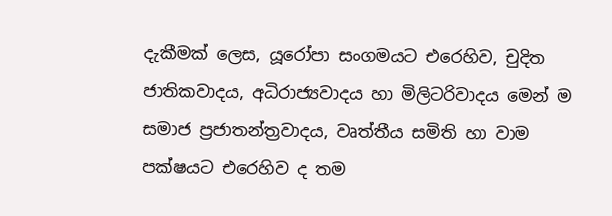දැකීමක් ලෙස, යූරෝපා සංගමයට එරෙහිව, චුදිත ජාතිකවාදය, අධිරාජ්‍යවාදය හා මිලිටරිවාදය මෙන් ම සමාජ ප්‍රජාතන්ත්‍රවාදය, වෘත්තීය සමිති හා වාම පක්ෂයට එරෙහිව ද තම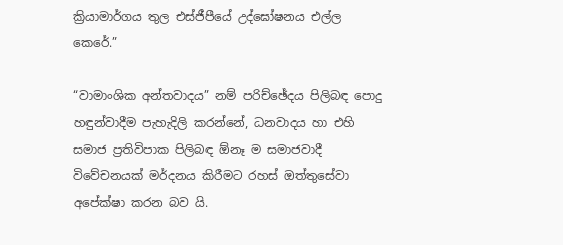ක්‍රියාමාර්ගය තුල එස්ජීපීයේ උද්ඝෝෂනය එල්ල කෙරේ.”

“වාමාංශික අන්තවාදය” නම් පරිච්ඡේදය පිලිබඳ පොදු හඳුන්වාදීම පැහැදිලි කරන්නේ, ධනවාදය හා එහි සමාජ ප්‍රතිවිපාක පිලිබඳ ඕනෑ ම සමාජවාදී විවේචනයක් මර්දනය කිරීමට රහස් ඔත්තුසේවා අපේක්ෂා කරන බව යි.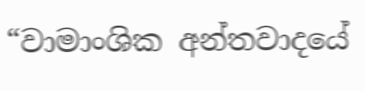“වාමාංශික අන්තවාදයේ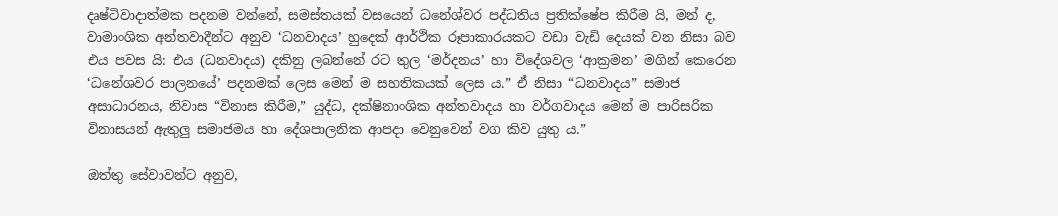දෘෂ්ටිවාදාත්මක පදනම වන්නේ, සමස්තයක් වසයෙන් ධනේශ්වර පද්ධතිය ප්‍රතික්ෂේප කිරීම යි, මන් ද, වාමාංශික අන්තවාදීන්ට අනුව ‘ධනවාදය’ හුදෙක් ආර්ථික රූපාකාරයකට වඩා වැඩි දෙයක් වන නිසා බව එය පවස යි: එය (ධනවාදය) දකිනු ලබන්නේ රට තුල ‘මර්දනය’ හා විදේශවල ‘ආක්‍රමන’ මගින් කෙරෙන ‘ධනේශවර පාලනයේ’ පදනමක් ලෙස මෙන් ම සහතිකයක් ලෙස ය.” ඒ නිසා “ධනවාදය” සමාජ අසාධාරනය, නිවාස “විනාස කිරීම,” යුද්ධ, දක්ෂිනාංශික අන්තවාදය හා වර්ගවාදය මෙන් ම පාරිසරික විනාසයන් ඇතුලු සමාජමය හා දේශපාලනික ආපදා වෙනුවෙන් වග කිව යුතු ය.”

ඔත්තු සේවාවන්ට අනුව,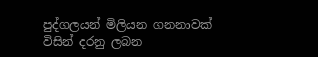පුද්ගලයන් මිලියන ගනනාවක් විසින් දරනු ලබන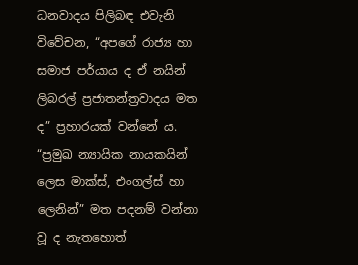ධනවාදය පිලිබඳ එවැනි විවේචන, “අපගේ රාජ්‍ය හා සමාජ පර්යාය ද ඒ නයින් ලිබරල් ප්‍රජාතන්ත්‍රවාදය මත ද” ප්‍රහාරයක් වන්නේ ය. “ප්‍රමුඛ න්‍යායික නායකයින් ලෙස මාක්ස්, එංගල්ස් හා ලෙනින්” මත පදනම් වන්නා වූ ද නැතහොත්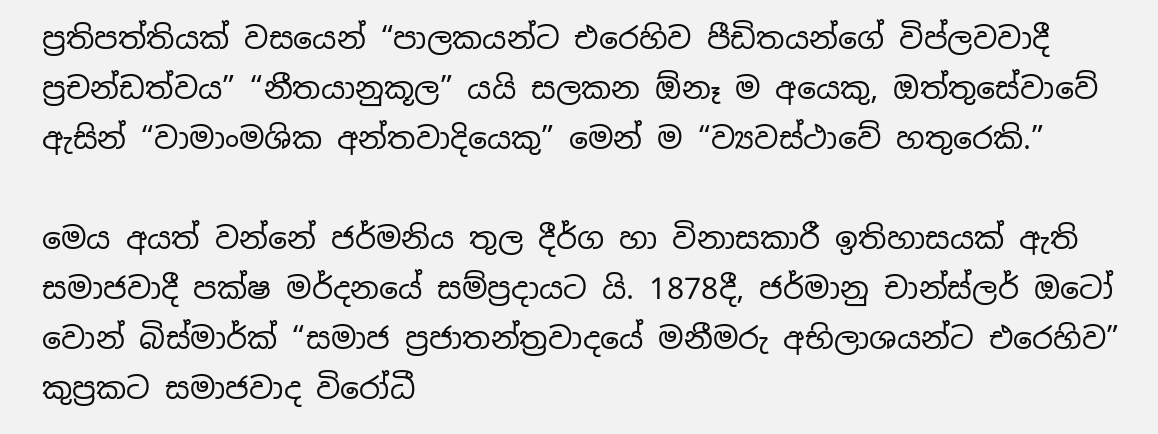ප්‍රතිපත්තියක් වසයෙන් “පාලකයන්ට එරෙහිව පීඩිතයන්ගේ විප්ලවවාදී ප්‍රචන්ඩත්වය” “නීතයානුකූල” යයි සලකන ඕනෑ ම අයෙකු, ඔත්තුසේවාවේ ඇසින් “වාමාංමශික අන්තවාදියෙකු” මෙන් ම “ව්‍යවස්ථාවේ හතුරෙකි.”

මෙය අයත් වන්නේ ජර්මනිය තුල දීර්ග හා විනාසකාරී ඉතිහාසයක් ඇති සමාජවාදී පක්ෂ මර්දනයේ සම්ප්‍රදායට යි. 1878දී, ජර්මානු චාන්ස්ලර් ඔටෝ වොන් බිස්මාර්ක් “සමාජ ප්‍රජාතන්ත්‍රවාදයේ මනීමරු අභිලාශයන්ට එරෙහිව” කුප්‍රකට සමාජවාද විරෝධී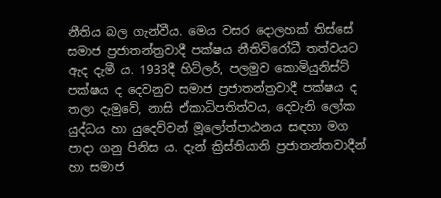නීතිය බල ගැන්වීය. මෙය වසර දොලහක් තිස්සේ සමාජ ප්‍රජාතන්ත්‍රවාදී පක්ෂය නීතිවිරෝධී තත්වයට ඇද දැමී ය. 1933දී හිට්ලර්, පලමුව කොමියුනිස්ට් පක්ෂය ද දෙවනුව සමාජ ප්‍රජාතන්ත්‍රවාදී පක්ෂය ද තලා දැමුවේ, නාසි ඒකාධිපතිත්වය, දෙවැනි ලෝක යුද්ධය හා යුදෙව්වන් මූලෝත්පාඨනය සඳහා මග පාදා ගනු පිනිස ය. දැන් ක්‍රිස්තියානි ප්‍රජාතන්තවාදීන් හා සමාජ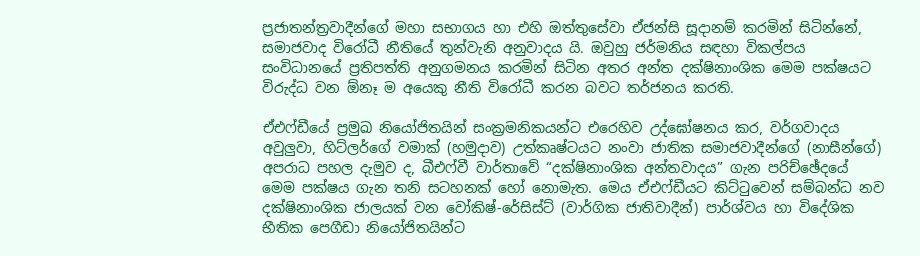ප්‍රජාතන්ත්‍රවාදීන්ගේ මහා සභාගය හා එහි ඔත්තුසේවා ඒජන්සි සූදානම් කරමින් සිටින්නේ, සමාජවාද විරෝධී නීතියේ තුන්වැනි අනුවාදය යි. ඔවුහු ජර්මනිය සඳහා විකල්පය සංවිධානයේ ප්‍රතිපත්ති අනුගමනය කරමින් සිටින අතර අන්ත දක්ෂිනාංශික මෙම පක්ෂයට විරුද්ධ වන ඕනෑ ම අයෙකු නීති විරෝධී කරන බවට තර්ජනය කරති.

ඒඑෆ්ඩීයේ ප්‍රමුඛ නියෝජිතයින් සංක්‍රමනිකයන්ට එරෙහිව උද්ඝෝෂනය කර, වර්ගවාදය අවුලුවා, හිට්ලර්ගේ වමාක් (හමුදාව) උත්කෘෂ්ටයට නංවා ජාතික සමාජවාදීන්ගේ (නාසීන්ගේ) අපරාධ පහල දැමුව ද, බීඑෆ්වී වාර්තාවේ “දක්ෂිනාංශික අන්තවාදය” ගැන පරිච්ඡේදයේ මෙම පක්ෂය ගැන තනි සටහනක් හෝ නොමැත. මෙය ඒඑෆ්ඩීයට කිට්ටුවෙන් සම්බන්ධ නව දක්ෂිනාංශික ජාලයක් වන වෝකිෂ්-රේසිස්ට් (වාර්ගික ජාතිවාදීන්) පාර්ශ්වය හා විදේශික භීතික පෙගීඩා නියෝජිතයින්ට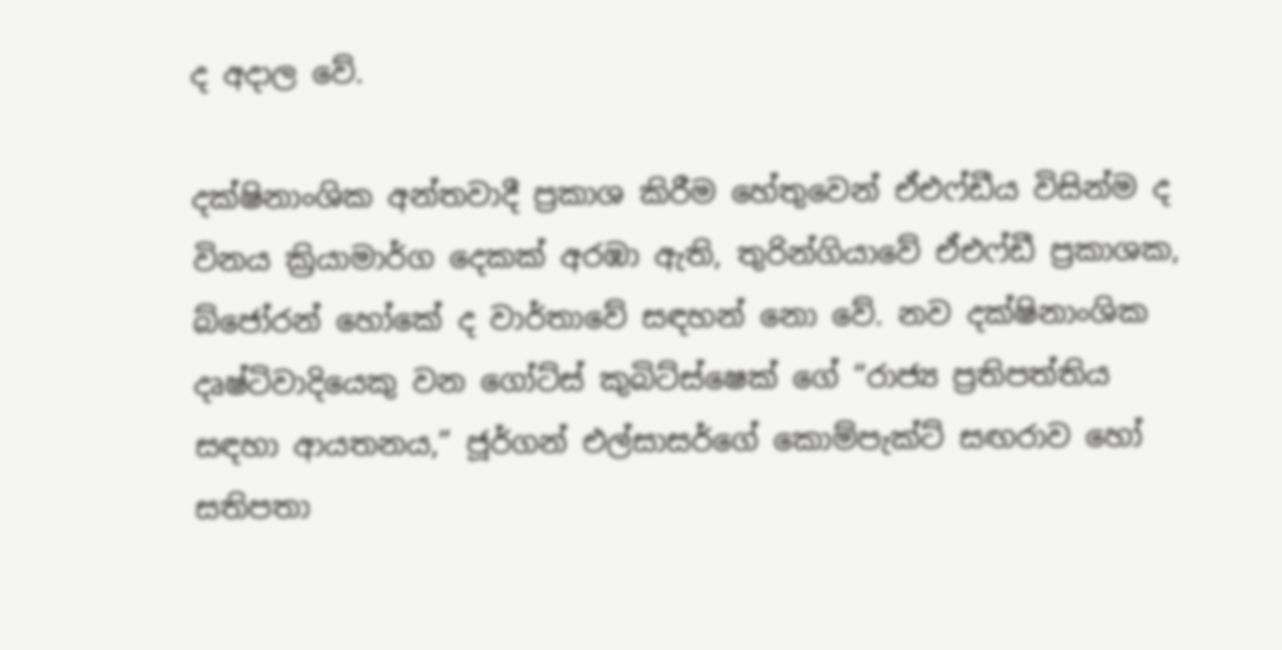ද අදාල වේ.

දක්ෂිනාංශික අන්තවාදී ප්‍රකාශ කිරීම හේතුවෙන් ඒඑෆ්ඩීය විසින්ම ද විනය ක්‍රියාමාර්ග දෙකක් අරඹා ඇති, තුරින්ගියාවේ ඒඑෆ්ඩී ප්‍රකාශක, බ්ජෝරන් හෝකේ ද වාර්තාවේ සඳහන් නො වේ. නව දක්ෂිනාංශික දෘෂ්ටිවාදියෙකු වන ගෝට්ස් කුබිට්ස්ෂෙක් ගේ “රාජ්‍ය ප්‍රතිපත්තිය සඳහා ආයතනය,” ජූර්ගන් එල්සාසර්ගේ කොම්පැක්ට් සඟරාව හෝ සතිපතා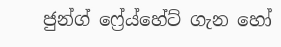ජුන්ග් ෆ්‍රේය්හේට් ගැන හෝ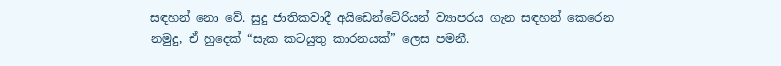සඳහන් නො වේ. සුදු ජාතිකවාදී අයිඩෙන්ටේරියන් ව්‍යාපරය ගැන සඳහන් කෙරෙන නමුදු, ඒ හුදෙක් “සැක කටයුතු කාරනයක්” ලෙස පමනී.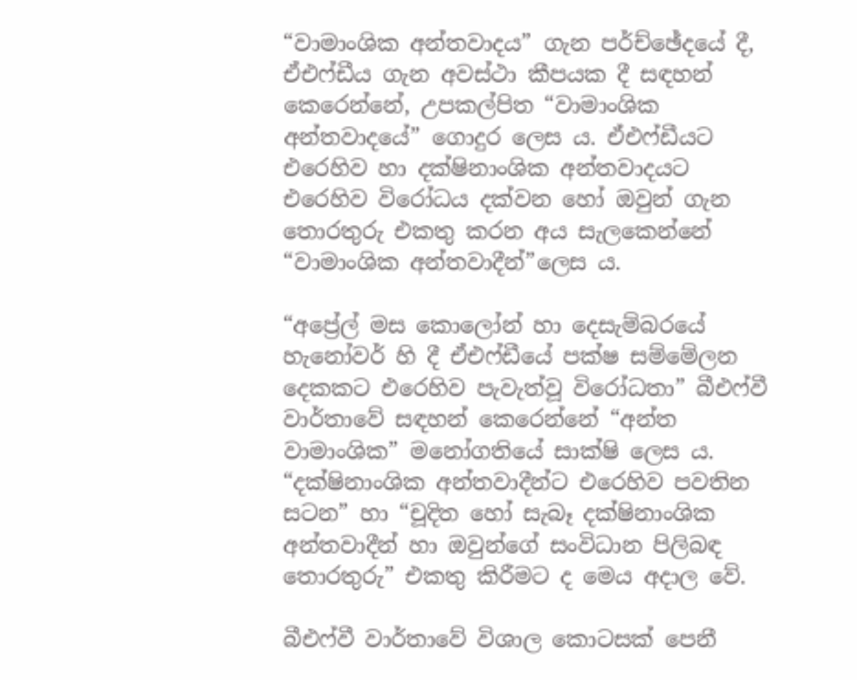“වාමාංශික අන්තවාදය” ගැන පර්ච්ඡේදයේ දී, ඒඑෆ්ඩීය ගැන අවස්ථා කීපයක දී සඳහන් කෙරෙන්නේ, උපකල්පිත “වාමාංශික අන්තවාදයේ” ගොදුර ලෙස ය. ඒඑෆ්ඩීයට එරෙහිව හා දක්ෂිනාංශික අන්තවාදයට එරෙහිව විරෝධය දක්වන හෝ ඔවුන් ගැන තොරතුරු එකතු කරන අය සැලකෙන්නේ “වාමාංශික අන්තවාදීන්”ලෙස ය.

“අප්‍රේල් මස කොලෝන් හා දෙසැම්බරයේ හැනෝවර් හි දී ඒඑෆ්ඩීයේ පක්ෂ සම්මේලන දෙකකට එරෙහිව පැවැත්වූ විරෝධතා” බීඑෆ්වී වාර්තාවේ සඳහන් කෙරෙන්නේ “අන්ත වාමාංශික” මනෝගතියේ සාක්ෂි ලෙස ය. “දක්ෂිනාංශික අන්තවාදීන්ට එරෙහිව පවතින සටන” හා “චූදිත හෝ සැබෑ දක්ෂිනාංශික අන්තවාදීන් හා ඔවුන්ගේ සංවිධාන පිලිබඳ තොරතුරු” එකතු කිරීමට ද මෙය අදාල වේ.

බීඑෆ්වී වාර්තාවේ විශාල කොටසක් පෙනී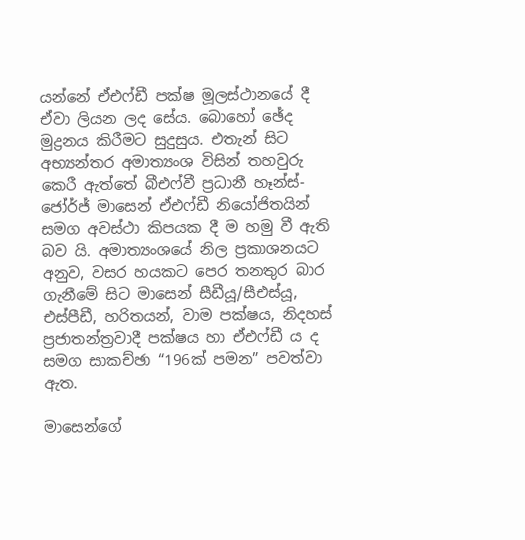යන්නේ ඒඑෆ්ඩී පක්ෂ මූලස්ථානයේ දී ඒවා ලියන ලද සේය. බොහෝ ඡේද මුද්‍රනය කිරීමට සුදුසුය. එතැන් සිට අභ්‍යන්තර අමාත්‍යංශ විසින් තහවුරු කෙරී ඇත්තේ බීඑෆ්වී ප්‍රධානී හෑන්ස්-ජෝර්ජ් මාසෙන් ඒඑෆ්ඩී නියෝජිතයින් සමග අවස්ථා කිපයක දී ම හමු වී ඇති බව යි. අමාත්‍යංශයේ නිල ප්‍රකාශනයට අනුව, වසර හයකට පෙර තනතුර බාර ගැනීමේ සිට මාසෙන් සීඩීයූ/සීඑස්යූ, එස්පීඩී, හරිතයන්, වාම පක්ෂය, නිදහස් ප්‍රජාතන්ත්‍රවාදී පක්ෂය හා ඒඑෆ්ඩී ය ද සමග සාකච්ඡා “196ක් පමන” පවත්වා ඇත.

මාසෙන්ගේ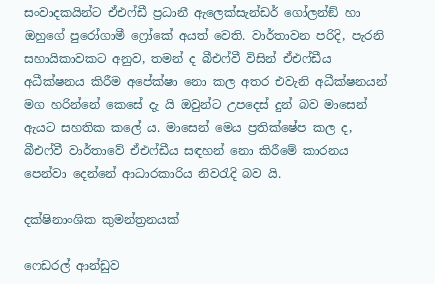සංවාදකයින්ට ඒඑෆ්ඩී ප්‍රධානී ඇලෙක්සැන්ඩර් ගෝලන්ඞ් හා ඔහුගේ පුරෝගාමී ෆ්‍රෝකේ අයත් වෙති. වාර්තාවන පරිදි, පැරනි සහායිකාවකට අනුව, තමන් ද බීඑෆ්වී විසින් ඒඑෆ්ඩීය අධීක්ෂනය කිරීම අපේක්ෂා නො කල අතර එවැනි අධීක්ෂනයන් මග හරින්නේ කෙසේ දැ යි ඔවුන්ට උපදෙස් දුන් බව මාසෙන් ඇයට සහතික කලේ ය. මාසෙන් මෙය ප්‍රතික්ෂේප කල ද, බීඑෆ්වී වාර්තාවේ ඒඑෆ්ඩීය සඳහන් නො කිරීමේ කාරනය පෙන්වා දෙන්නේ ආධාරකාරිය නිවරැදි බව යි.

දක්ෂිනාංශික කුමන්ත්‍රනයක්

ෆෙඩරල් ආන්ඩුව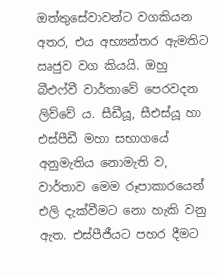ඔත්තුසේවාවන්ට වගකියන අතර, එය අභ්‍යන්තර ඇමතිට ඍජුව වග කියයි. ඔහු බීඑෆ්වී වාර්තාවේ පෙරවදන ලිව්වේ ය. සීඩීයූ, සීඑස්යූ හා එස්පීඩී මහා සභාගයේ අනුමැතිය නොමැති ව, වාර්තාව මෙම රූපාකාරයෙන් එලි දැක්වීමට නො හැකි වනු ඇත. එස්පීජීයට පහර දීමට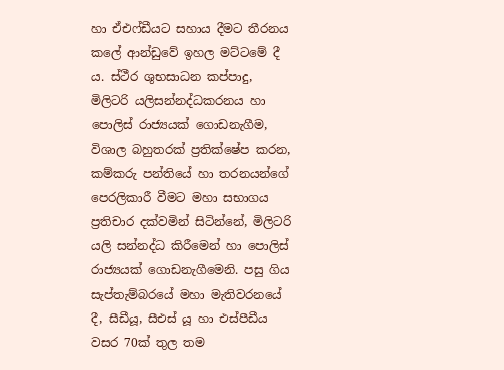හා ඒඑෆ්ඩීයට සහාය දීමට තීරනය කලේ ආන්ඩුවේ ඉහල මට්ටමේ දී ය. ස්ථීර ශුභසාධන කප්පාදු, මිලිටරි යලිසන්නද්ධකරනය හා පොලිස් රාජ්‍යයක් ගොඩනැගීම, විශාල බහුතරක් ප්‍රතික්ෂේප කරන, කම්කරු පන්තියේ හා තරනයන්ගේ පෙරලිකාරී වීමට මහා සභාගය ප්‍රතිචාර දක්වමින් සිටින්නේ, මිලිටරි යලි සන්නද්ධ කිරීමෙන් හා පොලිස් රාජ්‍යයක් ගොඩනැගීමෙනි. පසු ගිය සැප්තැම්බරයේ මහා මැතිවරනයේ දී, සීඩීයූ, සීඑස් යූ හා එස්පීඩීය වසර 70ක් තුල තම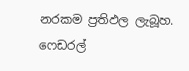නරකම ප්‍රතිඵල ලැබූහ. ෆෙඩරල්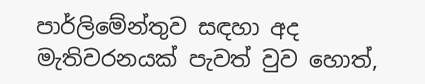පාර්ලිමේන්තුව සඳහා අද මැතිවරනයක් පැවත් වුව හොත්,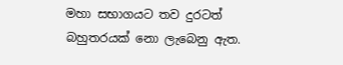මහා සභාගයට තව දුරටත් බහුතරයක් නො ලැබෙනු ඇත.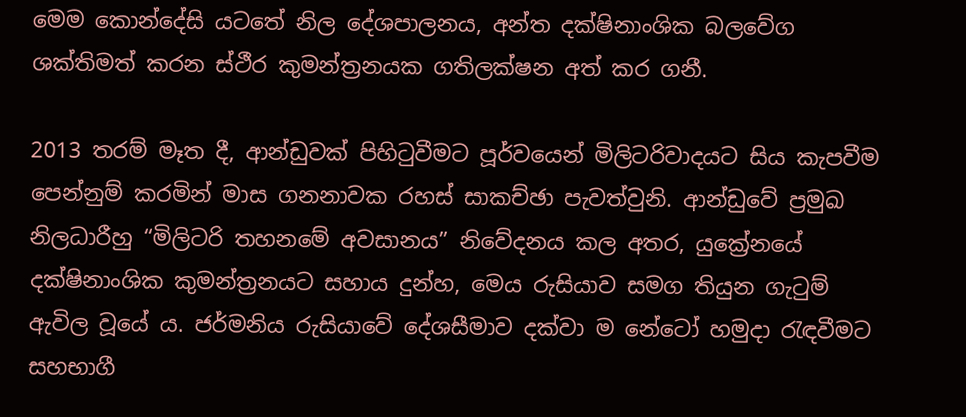මෙම කොන්දේසි යටතේ නිල දේශපාලනය, අන්ත දක්ෂිනාංශික බලවේග ශක්තිමත් කරන ස්ථීර කුමන්ත්‍රනයක ගතිලක්ෂන අත් කර ගනී.

2013 තරම් මෑත දී, ආන්ඩුවක් පිහිටුවීමට පූර්වයෙන් මිලිටරිවාදයට සිය කැපවීම පෙන්නුම් කරමින් මාස ගනනාවක රහස් සාකච්ඡා පැවත්වුනි. ආන්ඩුවේ ප්‍රමුඛ නිලධාරීහු “මිලිටරි තහනමේ අවසානය” නිවේදනය කල අතර, යුක්‍රේනයේ දක්ෂිනාංශික කුමන්ත්‍රනයට සහාය දුන්හ, මෙය රුසියාව සමග තියුන ගැටුම් ඇවිල වූයේ ය. ජර්මනිය රුසියාවේ දේශසීමාව දක්වා ම නේටෝ හමුදා රැඳවීමට සහභාගී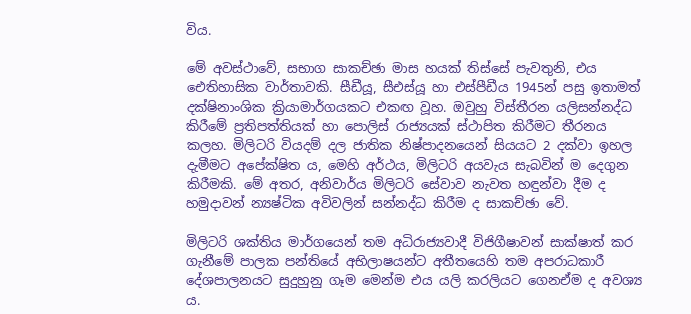විය.

මේ අවස්ථාවේ, සභාග සාකච්ඡා මාස හයක් තිස්සේ පැවතුනි, එය ඓතිහාසික වාර්තාවකි. සීඩීයූ, සීඑස්යූ හා එස්පීඩීය 1945න් පසු ඉතාමත් දක්ෂිනාංශික ක්‍රියාමාර්ගයකට එකඟ වූහ. ඔවුහු විස්තීරන යලිසන්නද්ධ කිරීමේ ප්‍රතිපත්තියක් හා පොලිස් රාජ්‍යයක් ස්ථාපිත කිරීමට තීරනය කලහ. මිලිටරි වියදම් දල ජාතික නිෂ්පාදනයෙන් සියයට 2 දක්වා ඉහල දැමීමට අපේක්ෂිත ය, මෙහි අර්ථය, මිලිටරි අයවැය සැබවින් ම දෙගුන කිරීමකි. මේ අතර, අනිවාර්ය මිලිටරි සේවාව නැවත හඳුන්වා දීම ද හමුදාවන් න්‍යෂ්ටික අවිවලින් සන්නද්ධ කිරීම ද සාකච්ඡා වේ.

මිලිටරි ශක්තිය මාර්ගයෙන් තම අධිරාජ්‍යවාදී විජිගීෂාවන් සාක්ෂාත් කර ගැනීමේ පාලක පන්තියේ අභිලාෂයන්ට අතීතයෙහි තම අපරාධකාරී දේශපාලනයට සුදුහුනු ගෑම මෙන්ම එය යලි කරලියට ගෙනඒම ද අවශ්‍ය ය.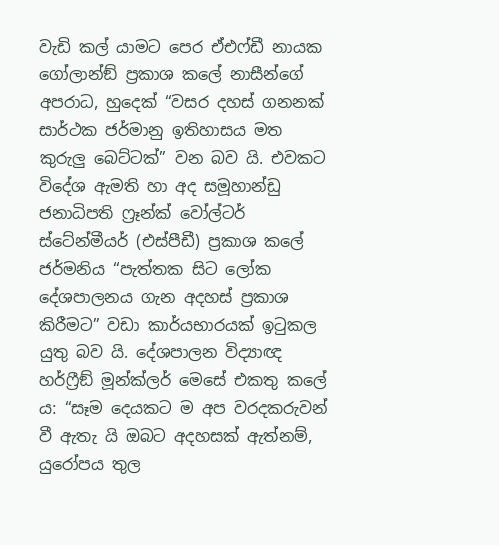වැඩි කල් යාමට පෙර ඒඑෆ්ඩී නායක ගෝලාන්ඞ් ප්‍රකාශ කලේ නාසීන්ගේ අපරාධ, හුදෙක් “වසර දහස් ගනනක් සාර්ථක ජර්මානු ඉතිහාසය මත කුරුලු බෙට්ටක්” වන බව යි. එවකට විදේශ ඇමති හා අද සමූහාන්ඩු ජනාධිපති ෆ්‍රෑන්ක් වෝල්ටර් ස්ටේන්මීයර් (එස්පීඩී) ප්‍රකාශ කලේ ජර්මනිය “පැත්තක සිට ලෝක දේශපාලනය ගැන අදහස් ප්‍රකාශ කිරීමට” වඩා කාර්යභාරයක් ඉටුකල යුතු බව යි. දේශපාලන විද්‍යාඥ හර්ෆ්‍රීඞ් මූන්ක්ලර් මෙසේ එකතු කලේ ය: “සෑම දෙයකට ම අප වරදකරුවන් වී ඇතැ යි ඔබට අදහසක් ඇත්නම්, යුරෝපය තුල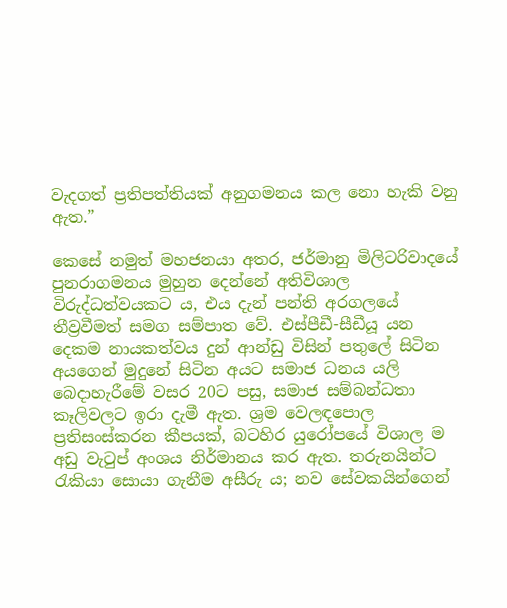වැදගත් ප්‍රතිපත්තියක් අනුගමනය කල නො හැකි වනු ඇත.”

කෙසේ නමුත් මහජනයා අතර, ජර්මානු මිලිටරිවාදයේ පුනරාගමනය මුහුන දෙන්නේ අතිවිශාල විරුද්ධත්වයකට ය, එය දැන් පන්ති අරගලයේ තීව්‍රවීමත් සමග සම්පාත වේ. එස්පීඩී-සීඩීයූ යන දෙකම නායකත්වය දුන් ආන්ඩු විසින් පතුලේ සිටින අයගෙන් මුදුනේ සිටින අයට සමාජ ධනය යලි බෙදාහැරීමේ වසර 20ට පසු, සමාජ සම්බන්ධතා කෑලිවලට ඉරා දැමී ඇත. ශ්‍රම වෙලඳපොල ප්‍රතිසංස්කරන කීපයක්, බටහිර යුරෝපයේ විශාල ම අඩු වැටුප් අංශය නිර්මානය කර ඇත. තරුනයින්ට රැකියා සොයා ගැනීම අසීරු ය; නව සේවකයින්ගෙන්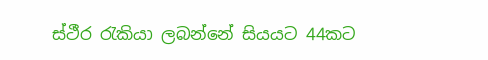ස්ථීර රැකියා ලබන්නේ සියයට 44කට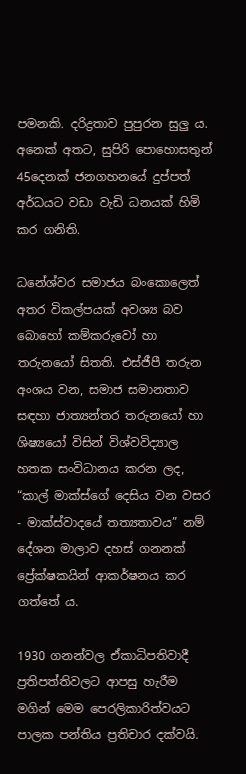පමනකි. දරිද්‍රතාව පුපුරන සුලු ය. අනෙක් අතට, සුපිරි පොහොසතුන් 45දෙනක් ජනගහනයේ දුප්පත් අර්ධයට වඩා වැඩි ධනයක් හිමි කර ගනිති.

ධනේශ්වර සමාජය බංකොලෙත් අතර විකල්පයක් අවශ්‍ය බව බොහෝ කම්කරුවෝ හා තරුනයෝ සිතති. එස්ජීපී තරුන අංශය වන, සමාජ සමානතාව සඳහා ජාත්‍යන්තර තරුනයෝ හා ශිෂ්‍යයෝ විසින් විශ්වවිද්‍යාල හතක සංවිධානය කරන ලද, “කාල් මාක්ස්ගේ දෙසිය වන වසර - මාක්ස්වාදයේ තත්‍යතාවය” නම් දේශන මාලාව දහස් ගනනක් ප්‍රේක්ෂකයින් ආකර්ෂනය කර ගත්තේ ය.

1930 ගනන්වල ඒකාධිපතිවාදී ප්‍රතිපත්තිවලට ආපසු හැරීම මගින් මෙම පෙරලිකාරිත්වයට පාලක පන්තිය ප්‍රතිචාර දක්වයි.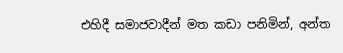එහිදී සමාජවාදීන් මත කඩා පනිමින්, අන්ත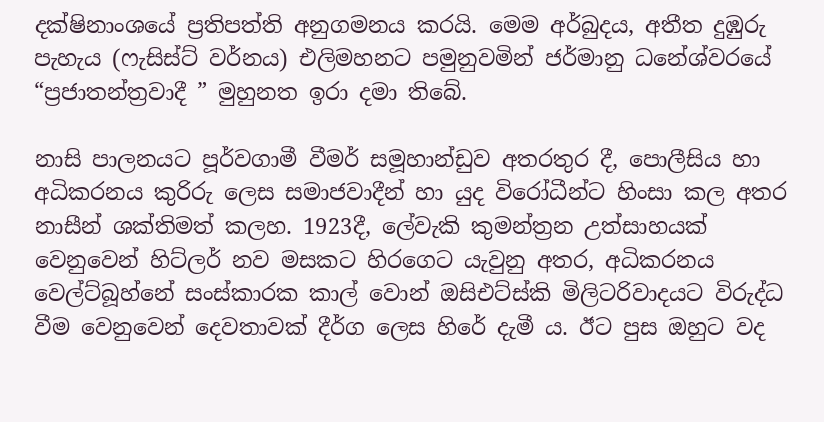දක්ෂිනාංශයේ ප්‍රතිපත්ති අනුගමනය කරයි. මෙම අර්බුදය, අතීත දුඹුරු පැහැය (ෆැසිස්ට් වර්නය) එලිමහනට පමුනුවමින් ජර්මානු ධනේශ්වරයේ “ප්‍රජාතන්ත්‍රවාදී ” මුහුනත ඉරා දමා තිබේ.

නාසි පාලනයට පූර්වගාමී වීමර් සමූහාන්ඩුව අතරතුර දී, පොලීසිය හා අධිකරනය කුරිරු ලෙස සමාජවාදීන් හා යුද විරෝධීන්ට හිංසා කල අතර නාසීන් ශක්තිමත් කලහ. 1923දී, ලේවැකි කුමන්ත්‍රන උත්සාහයක් වෙනුවෙන් හිට්ලර් නව මසකට හිරගෙට යැවුනු අතර, අධිකරනය වෙල්ට්බූහ්නේ සංස්කාරක කාල් වොන් ඔසිඑට්ස්කි මිලිටරිවාදයට විරුද්ධ වීම වෙනුවෙන් දෙවතාවක් දීර්ග ලෙස හිරේ දැමී ය. ඊට පුස ඔහුට වද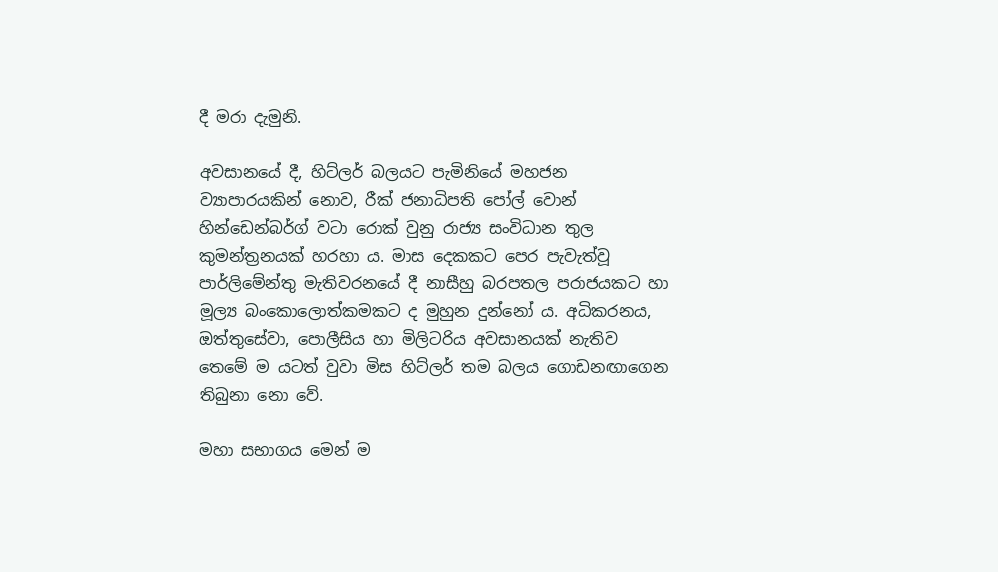දී මරා දැමුනි.

අවසානයේ දී, හිට්ලර් බලයට පැමිනියේ මහජන ව්‍යාපාරයකින් නොව, රීක් ජනාධිපති පෝල් වොන් හින්ඩෙන්බර්ග් වටා රොක් වුනු රාජ්‍ය සංවිධාන තුල කුමන්ත්‍රනයක් හරහා ය. මාස දෙකකට පෙර පැවැත්වූ පාර්ලිමේන්තු මැතිවරනයේ දී නාසීහු බරපතල පරාජයකට හා මූල්‍ය බංකොලොත්කමකට ද මුහුන දුන්නෝ ය. අධිකරනය, ඔත්තුසේවා, පොලීසිය හා මිලිටරිය අවසානයක් නැතිව තෙමේ ම යටත් වුවා මිස හිට්ලර් තම බලය ගොඩනඟාගෙන තිබුනා නො වේ.

මහා සභාගය මෙන් ම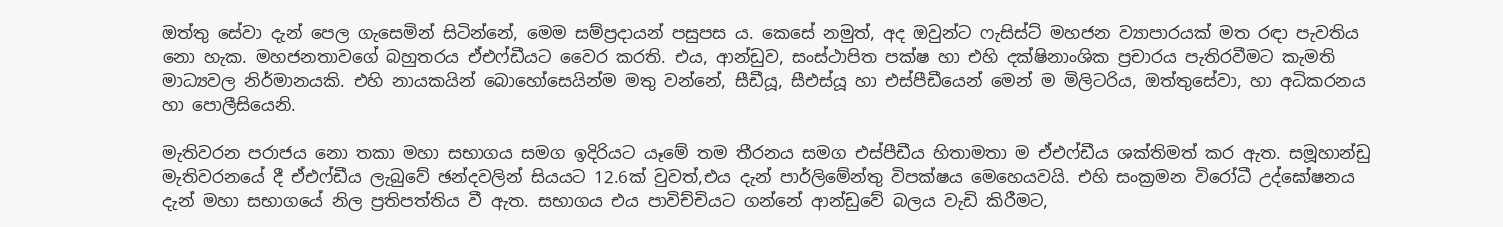ඔත්තු සේවා දැන් පෙල ගැසෙමින් සිටින්නේ, මෙම සම්ප්‍රදායන් පසුපස ය. කෙසේ නමුත්, අද ඔවුන්ට ෆැසිස්ට් මහජන ව්‍යාපාරයක් මත රඳා පැවතිය නො හැක. මහජනතාවගේ බහුතරය ඒඑෆ්ඩීයට වෛර කරති. එය, ආන්ඩුව, සංස්ථාපිත පක්ෂ හා එහි දක්ෂිනාංශික ප්‍රචාරය පැතිරවීමට කැමති මාධ්‍යවල නිර්මානයකි. එහි නායකයින් බොහෝසෙයින්ම මතු වන්නේ, සීඩීයූ, සීඑස්යූ හා එස්පීඩීයෙන් මෙන් ම මිලිටරිය, ඔත්තුසේවා, හා අධිකරනය හා පොලීසියෙනි.

මැතිවරන පරාජය නො තකා මහා සභාගය සමග ඉදිරියට යෑමේ තම තීරනය සමග එස්පීඩීය හිතාමතා ම ඒඑෆ්ඩීය ශක්තිමත් කර ඇත. සමූහාන්ඩු මැතිවරනයේ දී ඒඑෆ්ඩීය ලැබුවේ ඡන්දවලින් සියයට 12.6ක් වුවත්,එය දැන් පාර්ලිමේන්තු විපක්ෂය මෙහෙයවයි. එහි සංක්‍රමන විරෝධී උද්ඝෝෂනය දැන් මහා සභාගයේ නිල ප්‍රතිපත්තිය වී ඇත. සභාගය එය පාවිච්චියට ගන්නේ ආන්ඩුවේ බලය වැඩි කිරීමට,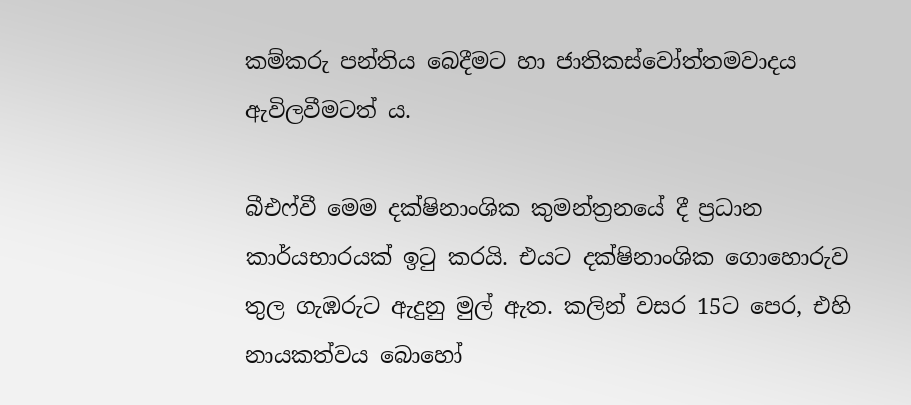කම්කරු පන්තිය බෙදීමට හා ජාතිකස්වෝත්තමවාදය ඇවිලවීමටත් ය.

බීඑෆ්වී මෙම දක්ෂිනාංශික කුමන්ත්‍රනයේ දී ප්‍රධාන කාර්යභාරයක් ඉටු කරයි. එයට දක්ෂිනාංශික ගොහොරුව තුල ගැඹරුට ඇදුනු මුල් ඇත. කලින් වසර 15ට පෙර, එහි නායකත්වය බොහෝ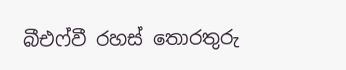බීඑෆ්වී රහස් තොරතුරු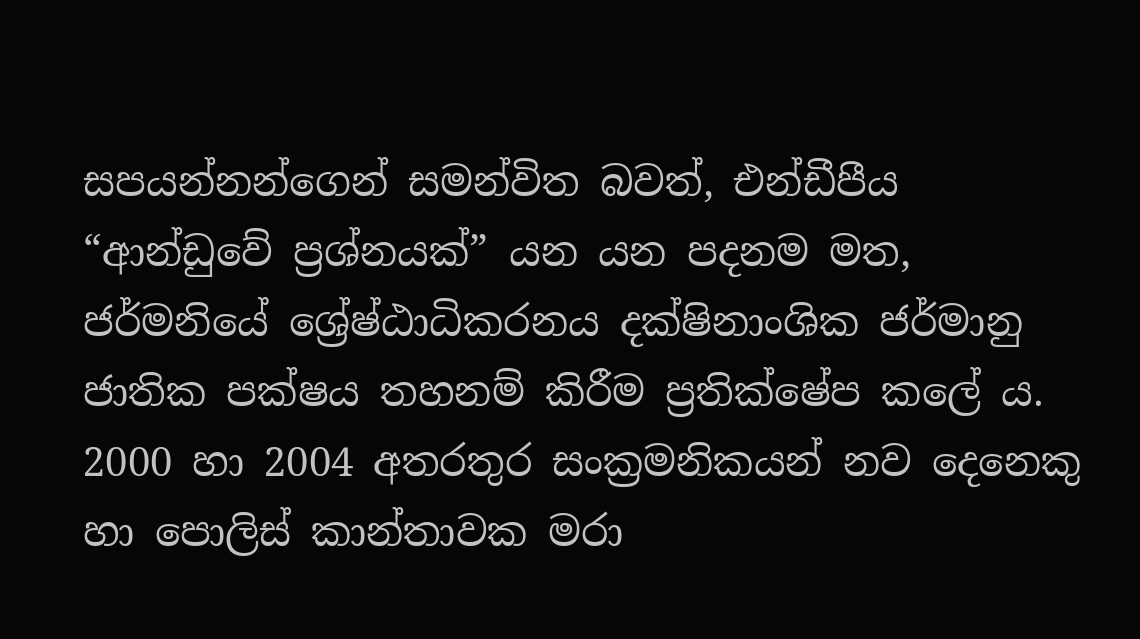සපයන්නන්ගෙන් සමන්විත බවත්, එන්ඩීපීය “ආන්ඩුවේ ප්‍රශ්නයක්” යන යන පදනම මත, ජර්මනියේ ශ්‍රේෂ්ඨාධිකරනය දක්ෂිනාංශික ජර්මානු ජාතික පක්ෂය තහනම් කිරීම ප්‍රතික්ෂේප කලේ ය. 2000 හා 2004 අතරතුර සංක්‍රමනිකයන් නව දෙනෙකු හා පොලිස් කාන්තාවක මරා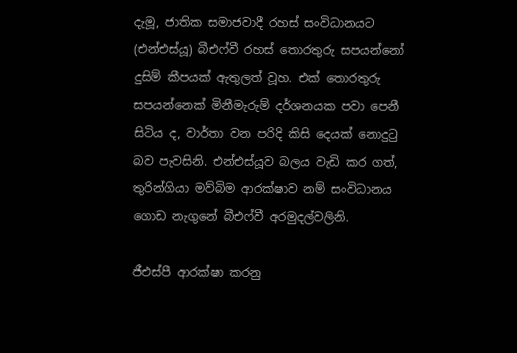දැමූ, ජාතික සමාජවාදී රහස් සංවිධානයට (එන්එස්යූ) බීඑෆ්වී රහස් තොරතුරු සපයන්නෝ දුසිම් කීපයක් ඇතුලත් වූහ. එක් තොරතුරු සපයන්නෙක් මිනීමැරුම් දර්ශනයක පවා පෙනී සිටිය ද, වාර්තා වන පරිදි කිසි දෙයක් නොදුටු බව පැවසිනි. එන්එස්යූව බලය වැඩි කර ගත්, තුරින්ගියා මව්බිම ආරක්ෂාව නම් සංවිධානය ගොඩ නැගුනේ බීඑෆ්වී අරමුදල්වලිනි.

ජීඑස්පී ආරක්ෂා කරනු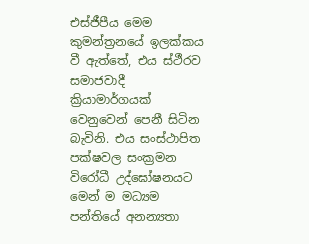එස්ජීපීය මෙම කුමන්ත්‍රනයේ ඉලක්කය වී ඇත්තේ, එය ස්ථීරව සමාජවාදී ක්‍රියාමාර්ගයක් වෙනුවෙන් පෙනී සිටින බැවිනි. එය සංස්ථාපිත පක්ෂවල සංක්‍රමන විරෝධී උද්ඝෝෂනයට මෙන් ම මධ්‍යම පන්තියේ අනන්‍යතා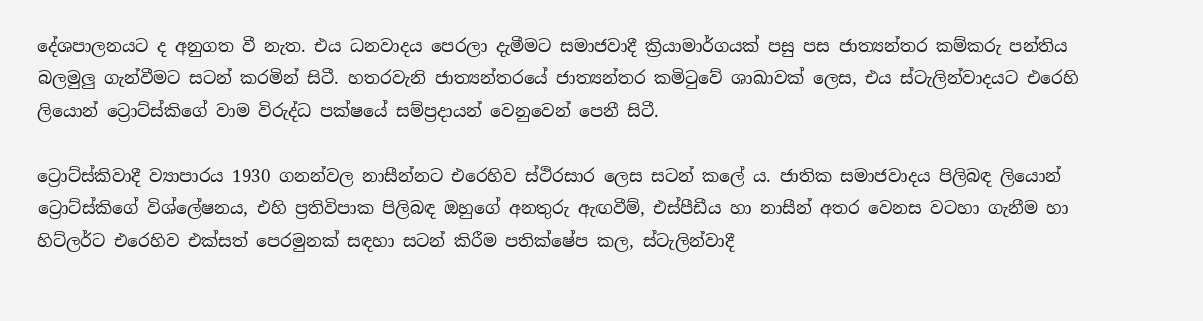දේශපාලනයට ද අනුගත වී නැත. එය ධනවාදය පෙරලා දැමීමට සමාජවාදී ක්‍රියාමාර්ගයක් පසු පස ජාත්‍යන්තර කම්කරු පන්තිය බලමුලු ගැන්වීමට සටන් කරමින් සිටී. හතරවැනි ජාත්‍යන්තරයේ ජාත්‍යන්තර කමිටුවේ ශාඛාවක් ලෙස, එය ස්ටැලින්වාදයට එරෙහි ලියොන් ට්‍රොට්ස්කිගේ වාම විරුද්ධ පක්ෂයේ සම්ප්‍රදායන් වෙනුවෙන් පෙනී සිටී.

ට්‍රොට්ස්කිවාදී ව්‍යාපාරය 1930 ගනන්වල නාසීන්නට එරෙහිව ස්ථිරසාර ලෙස සටන් කලේ ය. ජාතික සමාජවාදය පිලිබඳ ලියොන් ට්‍රොට්ස්කිගේ විශ්ලේෂනය, එහි ප්‍රතිවිපාක පිලිබඳ ඔහුගේ අනතුරු ඇඟවීම්, එස්පීඩීය හා නාසීන් අතර වෙනස වටහා ගැනීම හා හිට්ලර්ට එරෙහිව එක්සත් පෙරමුනක් සඳහා සටන් කිරීම පතික්ෂේප කල, ස්ටැලින්වාදී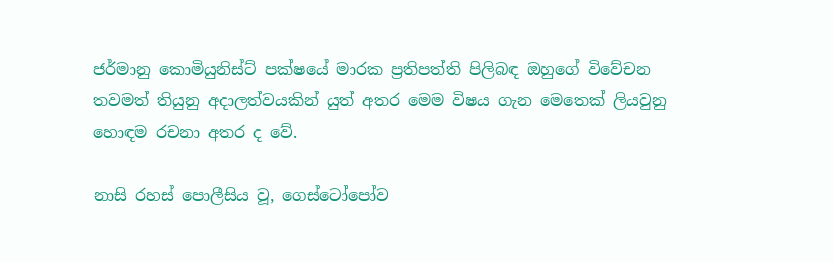ජර්මානු කොමියුනිස්ට් පක්ෂයේ මාරක ප්‍රතිපත්ති පිලිබඳ ඔහුගේ විවේචන තවමත් තියුනු අදාලත්වයකින් යුත් අතර මෙම විෂය ගැන මෙතෙක් ලියවුනු හොඳම රචනා අතර ද වේ.

නාසි රහස් පොලීසිය වූ, ගෙස්ටෝපෝව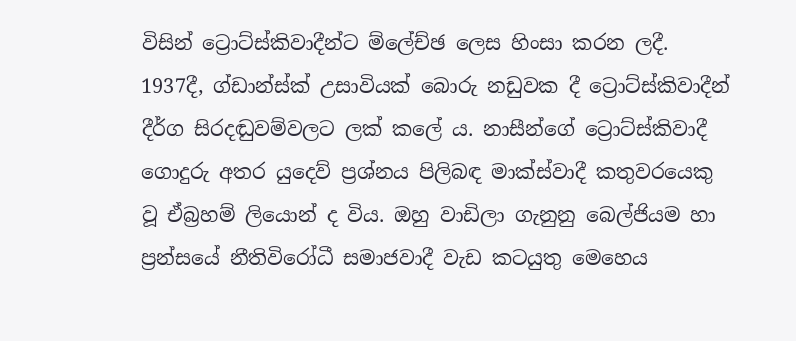විසින් ට්‍රොට්ස්කිවාදීන්ට ම්ලේච්ඡ ලෙස හිංසා කරන ලදී. 1937දී, ග්ඩාන්ස්ක් උසාවියක් බොරු නඩුවක දී ට්‍රොට්ස්කිවාදීන් දීර්ග සිරදඬුවම්වලට ලක් කලේ ය. නාසීන්ගේ ට්‍රොට්ස්කිවාදී ගොදුරු අතර යුදෙව් ප්‍රශ්නය පිලිබඳ මාක්ස්වාදී කතුවරයෙකු වූ ඒබ්‍රහම් ලියොන් ද විය. ඔහු වාඩිලා ගැනුනු බෙල්ජියම හා ප්‍රන්සයේ නීතිවිරෝධී සමාජවාදී වැඩ කටයුතු මෙහෙය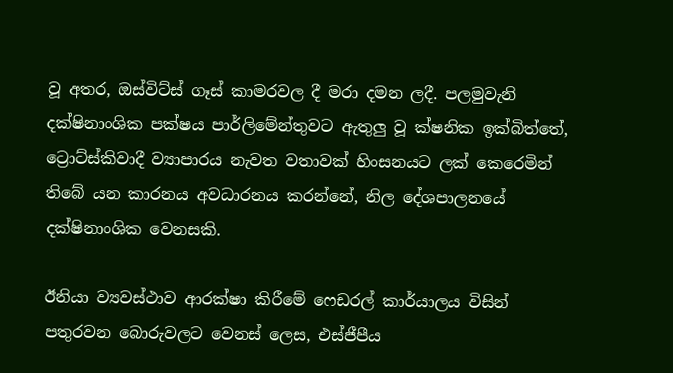වූ අතර, ඔස්විට්ස් ගෑස් කාමරවල දී මරා දමන ලදී. පලමුවැනි දක්ෂිනාංශික පක්ෂය පාර්ලිමේන්තුවට ඇතුලු වූ ක්ෂනික ඉක්බිත්තේ, ට්‍රොට්ස්කිවාදී ව්‍යාපාරය නැවත වතාවක් හිංසනයට ලක් කෙරෙමින් තිබේ යන කාරනය අවධාරනය කරන්නේ, නිල දේශපාලනයේ දක්ෂිනාංශික වෙනසකි.

ඊනියා ව්‍යවස්ථාව ආරක්ෂා කිරීමේ ෆෙඩරල් කාර්යාලය විසින් පතුරවන බොරුවලට වෙනස් ලෙස, එස්ජීපීය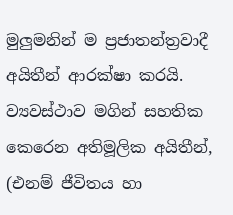මුලුමනින් ම ප්‍රජාතන්ත්‍රවාදී අයිතීන් ආරක්ෂා කරයි. ව්‍යවස්ථාව මගින් සහතික කෙරෙන අතිමූලික අයිතීන්, (එනම් ජීවිතය හා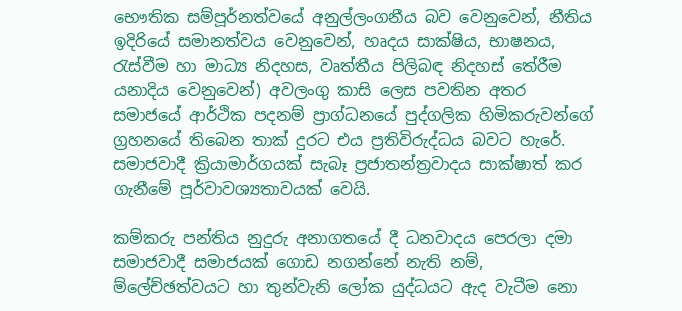භෞතික සම්පූර්නත්වයේ අනුල්ලංගනීය බව වෙනුවෙන්, නීතිය ඉදිරියේ සමානත්වය වෙනුවෙන්, හෘදය සාක්ෂිය, භාෂනය, රැස්වීම හා මාධ්‍ය නිදහස, වෘත්තීය පිලිබඳ නිදහස් තේරීම යනාදිය වෙනුවෙන්) අවලංගු කාසි ලෙස පවතින අතර සමාජයේ ආර්ථික පදනම් ප්‍රාග්ධනයේ පුද්ගලික හිමිකරුවන්ගේ ග්‍රහනයේ තිබෙන තාක් දුරට එය ප්‍රතිවිරුද්ධය බවට හැරේ. සමාජවාදී ක්‍රියාමාර්ගයක් සැබෑ ප්‍රජාතන්ත්‍රවාදය සාක්ෂාත් කර ගැනීමේ පූර්වාවශ්‍යතාවයක් වෙයි.

කම්කරු පන්තිය නුදුරු අනාගතයේ දී ධනවාදය පෙරලා දමා සමාජවාදී සමාජයක් ගොඩ නගන්නේ නැති නම්, ම්ලේච්ඡත්වයට හා තුන්වැනි ලෝක යුද්ධයට ඇද වැටීම නො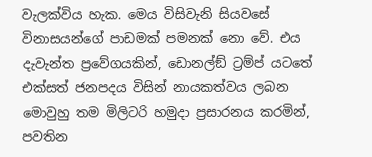වැලක්විය හැක. මෙය විසිවැනි සියවසේ විනාසයන්ගේ පාඩමක් පමනක් නො වේ. එය දැවැන්ත ප්‍රවේගයකින්, ඩොනල්ඞ් ට්‍රම්ප් යටතේ එක්සත් ජනපදය විසින් නායකත්වය ලබන මොවුහු තම මිලිටරි හමුදා ප්‍රසාරනය කරමින්, පවතින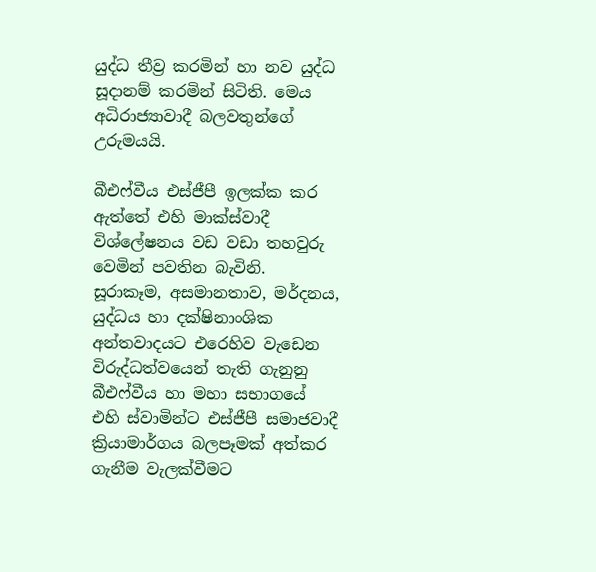යුද්ධ තීව්‍ර කරමින් හා නව යුද්ධ සූදානම් කරමින් සිටිති. මෙය අධිරාජ්‍යාවාදී බලවතුන්ගේ උරුමයයි.

බීඑෆ්වීය එස්ජීපී ඉලක්ක කර ඇත්තේ එහි මාක්ස්වාදී විශ්ලේෂනය වඩ වඩා තහවුරු වෙමින් පවතින බැවිනි. සූරාකෑම, අසමානතාව, මර්දනය, යුද්ධය හා දක්ෂිනාංශික අන්තවාදයට එරෙහිව වැඩෙන විරුද්ධත්වයෙන් තැති ගැනුනු බීඑෆ්වීය හා මහා සභාගයේ එහි ස්වාමින්ට එස්ජීපී සමාජවාදී ක්‍රියාමාර්ගය බලපෑමක් අත්කර ගැනීම වැලක්වීමට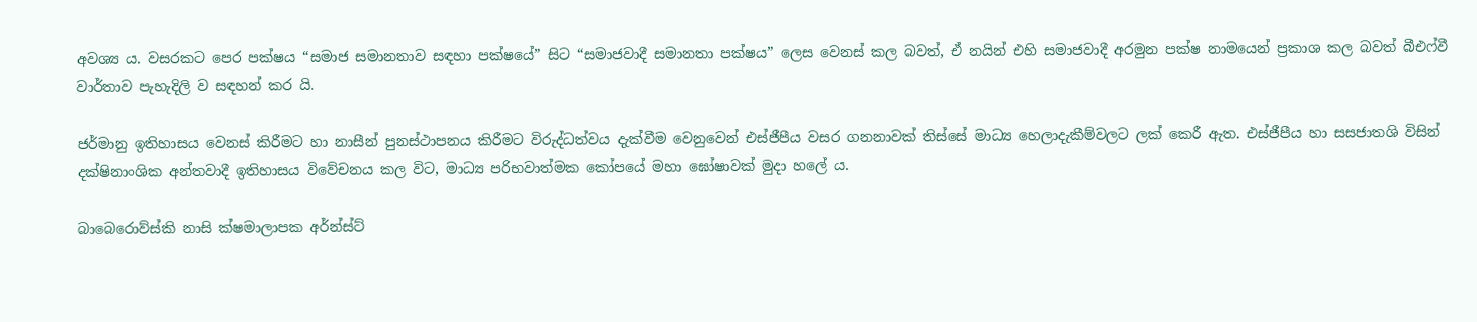අවශ්‍ය ය. වසරකට පෙර පක්ෂය “සමාජ සමානතාව සඳහා පක්ෂයේ” සිට “සමාජවාදී සමානතා පක්ෂය” ලෙස වෙනස් කල බවත්, ඒ නයින් එහි සමාජවාදී අරමුන පක්ෂ නාමයෙන් ප්‍රකාශ කල බවත් බීඑෆ්වී වාර්තාව පැහැදිලි ව සඳහන් කර යි.

ජර්මානු ඉතිහාසය වෙනස් කිරීමට හා නාසීන් පුනස්ථාපනය කිරීමට විරුද්ධත්වය දැක්වීම වෙනුවෙන් එස්ජීපීය වසර ගනනාවක් තිස්සේ මාධ්‍ය හෙලාදැකීම්වලට ලක් කෙරී ඇත. එස්ජීපීය හා සසජාතශි විසින් දක්ෂිනාංශික අන්තවාදී ඉතිහාසය විවේචනය කල විට, මාධ්‍ය පරිභවාත්මක කෝපයේ මහා ඝෝෂාවක් මුදා හලේ ය.

බාබෙරොව්ස්කි නාසි ක්ෂමාලාපක අර්න්ස්ට්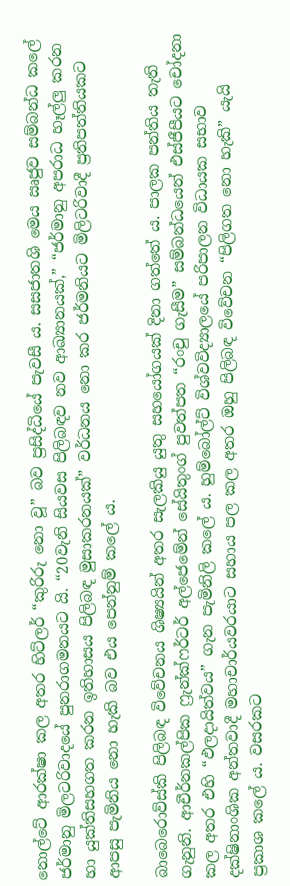නොල්ටේ ආරක්ෂා කල අතර හිට්ලර් “කුරිරු නො වූ” බව ප්‍රසිද්ධියේ පැවසී ය. සසජාතශි මෙය ඍජුව සම්බන්ධ කලේ ජර්මානු මිලටරිවාදයේ පුනරාගමනයට යි. “20වැනි සියවස පිලිබඳව නව ආඛ්‍යානයක්,” “ජර්මානු අපරාධ හෑල්ලු කරන හා යුක්තිසහගත කරන ඉතිහාසය පිලිබඳ මුසාකරනයක්” වර්ධනය නො කර ජර්මනියට මිලිටරිවාදී ප්‍රතිපත්තියකට ආපසු පැමිනිය නො හැකි බව එය පෙන්නුම් කලේ ය.

බාබෙරොව්ස්කි පිලිබඳ විවේචනය ශිෂ්‍යයින් අතර සැලකියු යුතු සහයෝගයක් දිනා ගත්තේ ය. පාලක පන්තිය තැති ගැනුනි. ආචීර්නකල්පික ෆ්‍රැන්ක්ෆර්ටර් අල්ජෙමේන් සේයිතුංග් පුවත්පත “රංචු ගැසීම” සම්බන්ධයෙන් එස්ජීපීයට චෝදනා කල අතර එහි “ඵලදායිත්වය” ගැන පැමිනිලි කලේ ය. හුම්බෝල්ට් විශ්වවිද්‍යාලයේ පරිපාලන විධායක සභාව දක්ෂිනාංශික අන්තවාදී මහාචාර්යවරයාට සහාය පල කල අතර ඔහු පිලිබඳ විවේචන “පිලිගත නො හැකි” යැයි ප්‍රකාශ කලේ ය. වසරකට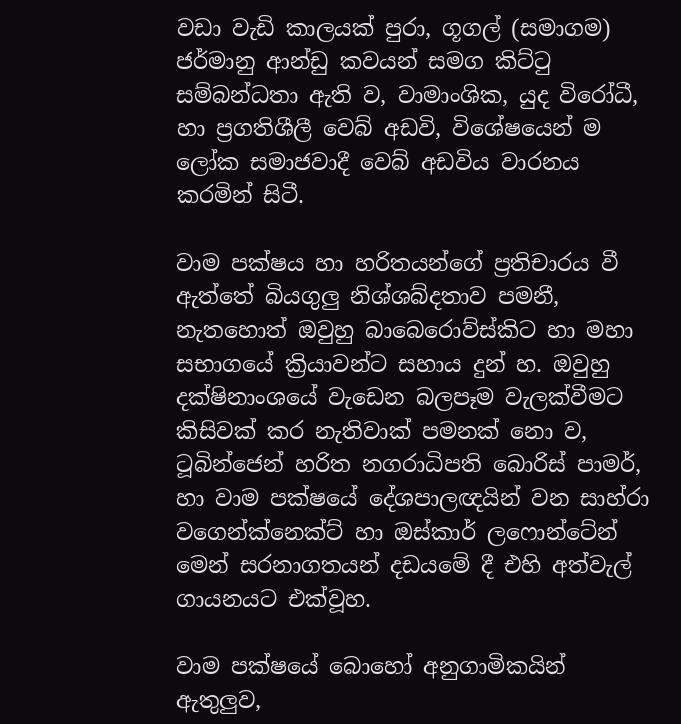වඩා වැඩි කාලයක් පුරා, ගූගල් (සමාගම) ජර්මානු ආන්ඩු කවයන් සමග කිට්ටු සම්බන්ධතා ඇති ව, වාමාංශික, යුද විරෝධී, හා ප්‍රගතිශීලී වෙබ් අඩවි, විශේෂයෙන් ම ලෝක සමාජවාදී වෙබ් අඩවිය වාරනය කරමින් සිටී.

වාම පක්ෂය හා හරිතයන්ගේ ප්‍රතිචාරය වී ඇත්තේ බියගුලු නිශ්ශබ්දතාව පමනී, නැතහොත් ඔවුහු බාබෙරොව්ස්කිට හා මහා සභාගයේ ක්‍රියාවන්ට සහාය දුන් හ. ඔවුහු දක්ෂිනාංශයේ වැඩෙන බලපෑම වැලක්වීමට කිසිවක් කර නැතිවාක් පමනක් නො ව, ටූබින්ජෙන් හරිත නගරාධිපති බොරිස් පාමර්, හා වාම පක්ෂයේ දේශපාලඥයින් වන සාහ්රා වගෙන්ක්නෙක්ට් හා ඔස්කාර් ලෆොන්ටේන් මෙන් සරනාගතයන් දඩයමේ දී එහි අත්වැල් ගායනයට එක්වූහ.

වාම පක්ෂයේ බොහෝ අනුගාමිකයින් ඇතුලුව,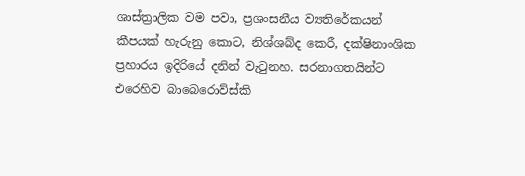ශාස්ත්‍රාලික වම පවා, ප්‍රශංසනීය ව්‍යතිරේකයන් කීපයක් හැරුනු කොට, නිශ්ශබ්ද කෙරී, දක්ෂිනාංශික ප්‍රහාරය ඉදිරියේ දනින් වැටුනහ. සරනාගතයින්ට එරෙහිව බාබෙරොව්ස්කි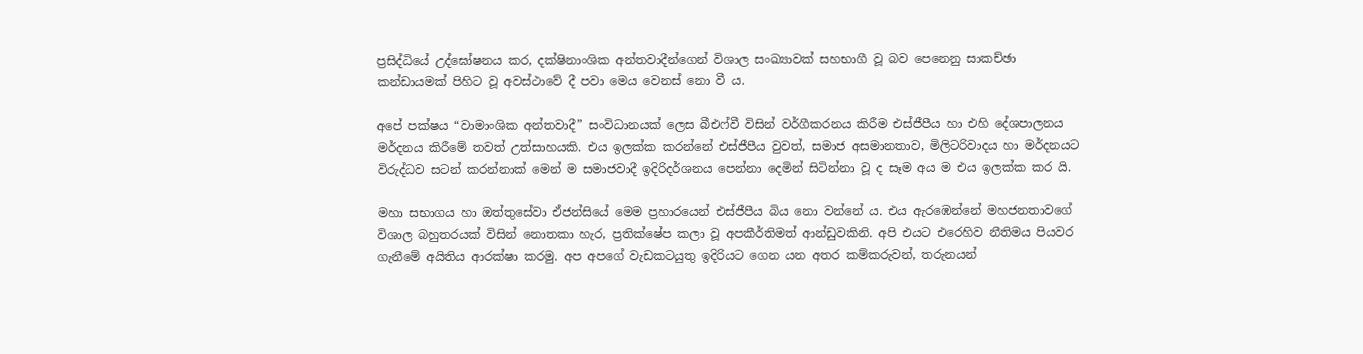ප්‍රසිද්ධියේ උද්ඝෝෂනය කර, දක්ෂිනාංශික අන්තවාදීන්ගෙන් විශාල සංඛ්‍යාවක් සහභාගී වූ බව පෙනෙනු සාකච්ඡා කන්ඩායමක් පිහිට වූ අවස්ථාවේ දී පවා මෙය වෙනස් නො වී ය.

අපේ පක්ෂය “වාමාංශික අන්තවාදී” සංවිධානයක් ලෙස බීඑෆ්වී විසින් වර්ගීකරනය කිරීම එස්ජීපීය හා එහි දේශපාලනය මර්දනය කිරීමේ තවත් උත්සාහයකි. එය ඉලක්ක කරන්නේ එස්ජීපීය වුවත්, සමාජ අසමානතාව, මිලිටරිවාදය හා මර්දනයට විරුද්ධව සටන් කරන්නාක් මෙන් ම සමාජවාදී ඉදිරිදර්ශනය පෙන්නා දෙමින් සිටින්නා වූ ද සෑම අය ම එය ඉලක්ක කර යි.

මහා සභාගය හා ඔත්තුසේවා ඒජන්සියේ මෙම ප්‍රහාරයෙන් එස්ජීපීය බිය නො වන්නේ ය. එය ඇරඹෙන්නේ මහජනතාවගේ විශාල බහුතරයක් විසින් නොතකා හැර, ප්‍රතික්ෂේප කලා වූ අපකීර්තිමත් ආන්ඩුවකිනි. අපි එයට එරෙහිව නීතිමය පියවර ගැනීමේ අයිතිය ආරක්ෂා කරමු. අප අපගේ වැඩකටයුතු ඉදිරියට ගෙන යන අතර කම්කරුවන්, තරුනයන්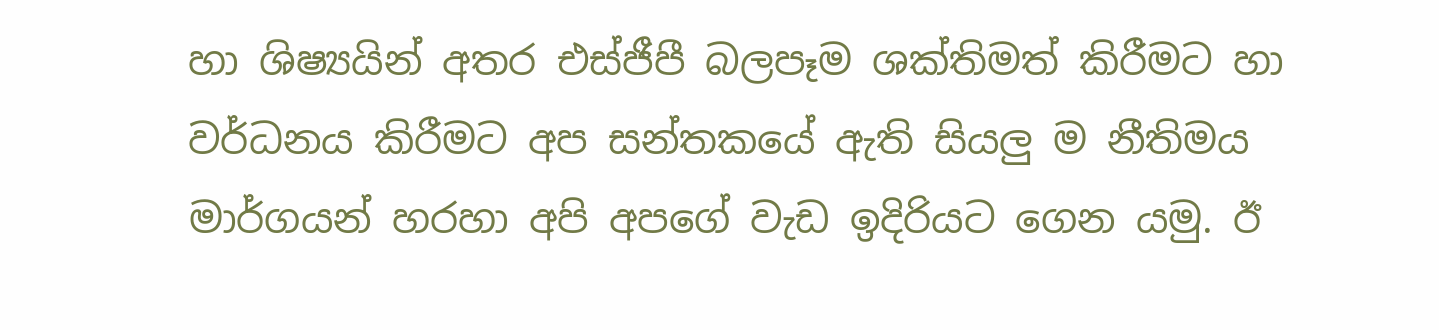හා ශිෂ්‍යයින් අතර එස්ජීපී බලපෑම ශක්තිමත් කිරීමට හා වර්ධනය කිරීමට අප සන්තකයේ ඇති සියලු ම නීතිමය මාර්ගයන් හරහා අපි අපගේ වැඩ ඉදිරියට ගෙන යමු. ඊ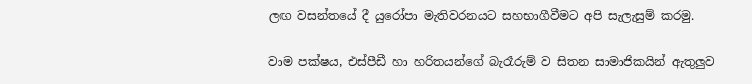ලඟ වසන්තයේ දී යුරෝපා මැතිවරනයට සහභාගීවීමට අපි සැලැසුම් කරමු.

වාම පක්ෂය, එස්පීඩී හා හරිතයන්ගේ බැරෑරුම් ව සිතන සාමාජිකයින් ඇතුලුව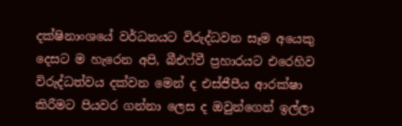දක්ෂිනාංශයේ වර්ධනයට විරුද්ධවන සෑම අයෙකු දෙසට ම හැරෙන අපි, බීඑෆ්වී ප්‍රහාරයට එරෙහිව විරුද්ධත්වය දක්වන මෙන් ද එස්ජීපීය ආරක්ෂා කිරීමට පියවර ගන්නා ලෙස ද ඔවුන්ගෙන් ඉල්ලා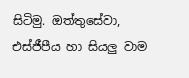සිටිමු. ඔත්තුසේවා, එස්ජීපීය හා සියලු වාම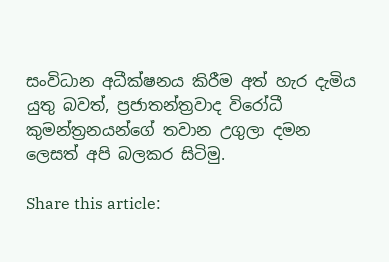සංවිධාන අධීක්ෂනය කිරීම අත් හැර දැමිය යුතු බවත්, ප්‍රජාතන්ත්‍රවාද විරෝධී කුමන්ත්‍රනයන්ගේ තවාන උගුලා දමන ලෙසත් අපි බලකර සිටිමු.

Share this article: